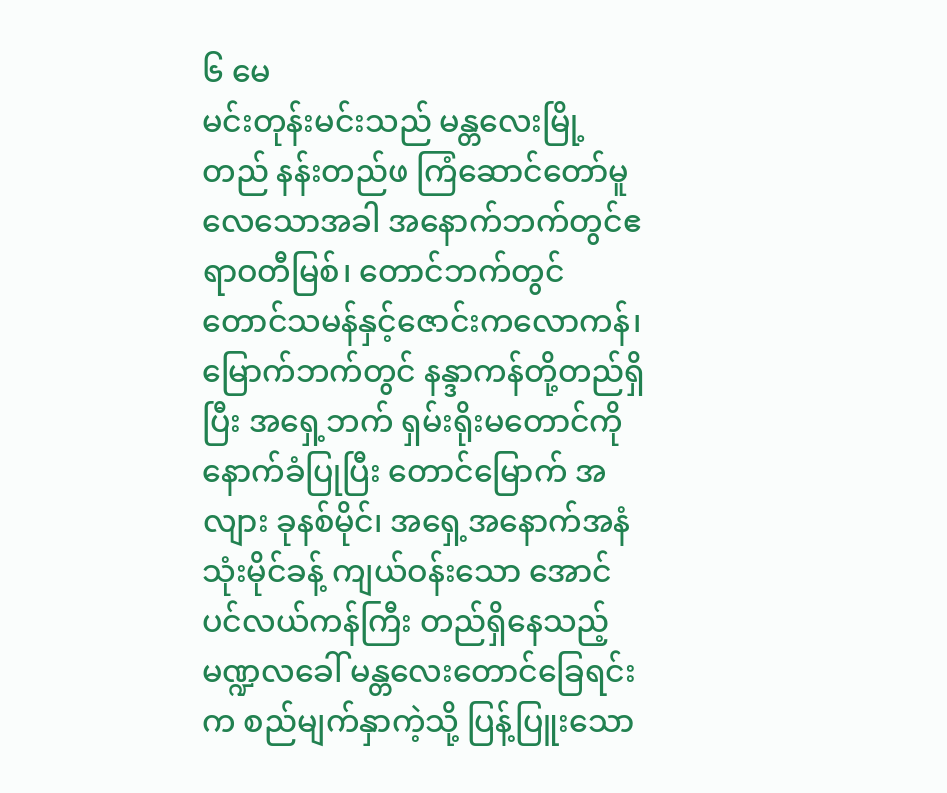၆ မေ
မင်းတုန်းမင်းသည် မန္တလေးမြို့တည် နန်းတည်ဖ ကြံဆောင်တော်မူလေသောအခါ အနောက်ဘက်တွင်ဧရာဝတီမြစ်၊ တောင်ဘက်တွင် တောင်သမန်နှင့်ဇောင်းကလောကန်၊ မြောက်ဘက်တွင် နန္ဒာကန်တို့တည်ရှိပြီး အရှေ့ဘက် ရှမ်းရိုးမတောင်ကို နောက်ခံပြုပြီး တောင်မြောက် အလျား ခုနစ်မိုင်၊ အရှေ့အနောက်အနံ သုံးမိုင်ခန့် ကျယ်ဝန်းသော အောင်ပင်လယ်ကန်ကြီး တည်ရှိနေသည့် မဏ္ဍလခေါ် မန္တလေးတောင်ခြေရင်းက စည်မျက်နှာကဲ့သို့ ပြန့်ပြူးသော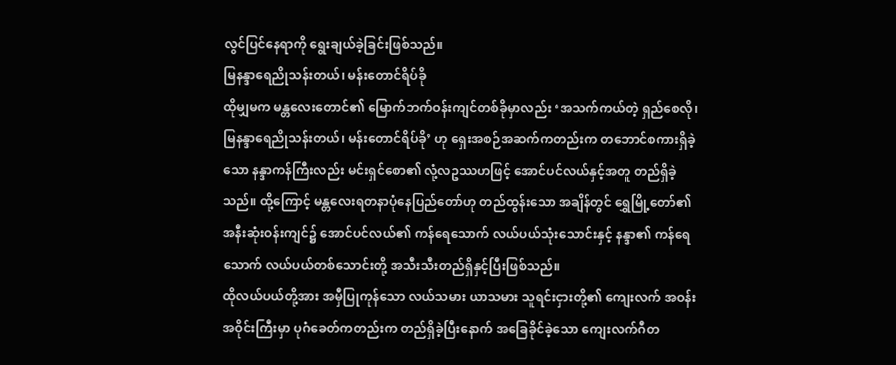လွင်ပြင်နေရာကို ရွေးချယ်ခဲ့ခြင်းဖြစ်သည်။
မြနန္ဒာရေညိုသန်းတယ်၊ မန်းတောင်ရိပ်ခို
ထိုမျှမက မန္တလေးတောင်၏ မြောက်ဘက်ဝန်းကျင်တစ်ခိုမှာလည်း ‘အသက်ကယ်တဲ့ ရှည်စေလို၊ မြနန္ဒာရေညိုသန်းတယ်၊ မန်းတောင်ရိပ်ခို’ ဟု ရှေးအစဉ်အဆက်ကတည်းက တဘောင်စကားရှိခဲ့သော နန္ဒာကန်ကြီးလည်း မင်းရှင်စော၏ လုံ့လဥဿဟဖြင့် အောင်ပင်လယ်နှင့်အတူ တည်ရှိခဲ့သည်။ ထို့ကြောင့် မန္တလေးရတနာပုံနေပြည်တော်ဟု တည်ထွန်းသော အချိန်တွင် ရွှေမြို့တော်၏ အနီးဆုံးဝန်းကျင်၌ အောင်ပင်လယ်၏ ကန်ရေသောက် လယ်ပယ်သုံးသောင်းနှင့် နန္ဒာ၏ ကန်ရေသောက် လယ်ပယ်တစ်သောင်းတို့ အသီးသီးတည်ရှိနှင့်ပြီးဖြစ်သည်။
ထိုလယ်ပယ်တို့အား အမှီပြုကုန်သော လယ်သမား ယာသမား သူရင်းငှားတို့၏ ကျေးလက် အဝန်းအဝိုင်းကြီးမှာ ပုဂံခေတ်ကတည်းက တည်ရှိခဲ့ပြီးနောက် အခြေခိုင်ခဲ့သော ကျေးလက်ဂီတ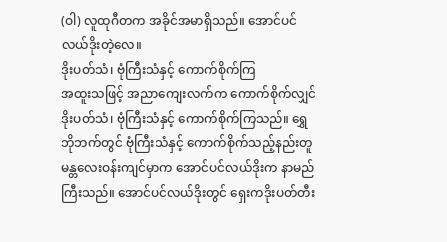(ဝါ) လူထုဂီတက အခိုင်အမာရှိသည်။ အောင်ပင်လယ်ဒိုးတဲ့လေ။
ဒိုးပတ်သံ၊ ဗုံကြီးသံနှင့် ကောက်စိုက်ကြ
အထူးသဖြင့် အညာကျေးလက်က ကောက်စိုက်လျှင်ဒိုးပတ်သံ၊ ဗုံကြီးသံနှင့် ကောက်စိုက်ကြသည်။ ရွှေဘိုဘက်တွင် ဗုံကြီးသံနှင့် ကောက်စိုက်သည့်နည်းတူ မန္တလေးဝန်းကျင်မှာက အောင်ပင်လယ်ဒိုးက နာမည်ကြီးသည်။ အောင်ပင်လယ်ဒိုးတွင် ရှေးကဒိုးပတ်တီး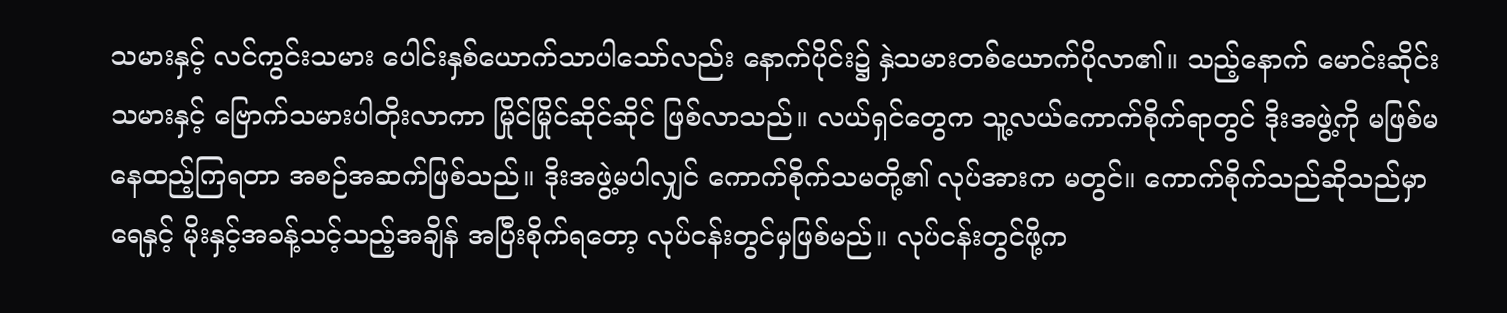သမားနှင့် လင်ကွင်းသမား ပေါင်းနှစ်ယောက်သာပါသော်လည်း နောက်ပိုင်း၌ နှဲသမားတစ်ယောက်ပိုလာ၏။ သည့်နောက် မောင်းဆိုင်းသမားနှင့် ဗြောက်သမားပါတိုးလာကာ မြိုင်မြိုင်ဆိုင်ဆိုင် ဖြစ်လာသည်။ လယ်ရှင်တွေက သူ့လယ်ကောက်စိုက်ရာတွင် ဒိုးအဖွဲ့ကို မဖြစ်မနေထည့်ကြရတာ အစဉ်အဆက်ဖြစ်သည်။ ဒိုးအဖွဲ့မပါလျှင် ကောက်စိုက်သမတို့၏ လုပ်အားက မတွင်။ ကောက်စိုက်သည်ဆိုသည်မှာ ရေနှင့် မိုးနှင့်အခန့်သင့်သည့်အချိန် အပြီးစိုက်ရတော့ လုပ်ငန်းတွင်မှဖြစ်မည်။ လုပ်ငန်းတွင်ဖို့က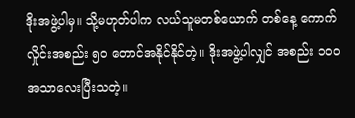ဒိုးအဖွဲ့ပါမှ။ သို့မဟုတ်ပါက လယ်သူမတစ်ယောက် တစ်နေ့ ကောက်လှိုင်းအစည်း ၅၀ တောင်အနိုင်နိုင်တဲ့။ ဒိုးအဖွဲ့ပါလျှင် အစည်း ၁၀ဝ အသာလေးပြီးသတဲ့။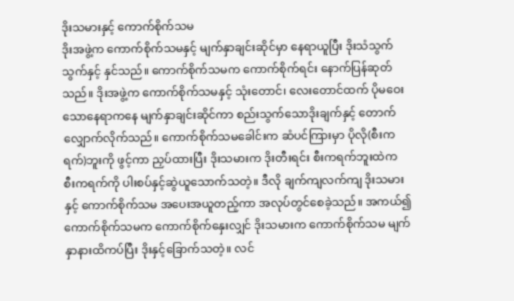ဒိုးသမားနှင့် ကောက်စိုက်သမ
ဒိုးအဖွဲ့က ကောက်စိုက်သမနှင့် မျက်နှာချင်းဆိုင်မှာ နေရာယူပြီး ဒိုးသံသွက်သွက်နှင့် နှင်သည်။ ကောက်စိုက်သမက ကောက်စိုက်ရင်း နောက်ပြန်ဆုတ်သည်။ ဒိုးအဖွဲ့က ကောက်စိုက်သမနှင့် သုံးတောင်၊ လေးတောင်ထက် ပိုမဝေးသောနေရာကနေ မျက်နှာချင်းဆိုင်ကာ စည်းသွက်သောဒိုးချက်နှင့် တောက်လျှောက်လိုက်သည်။ ကောက်စိုက်သမခေါင်းက ဆံပင်ကြားမှာ ပိုလို(စီးကရက်)ဘူးကို ဖွင့်ကာ ညှပ်ထားပြီး ဒိုးသမားက ဒိုးတီးရင်း စီးကရက်ဘူးထဲက စီးကရက်ကို ပါးစပ်နှင့်ဆွဲယူသောက်သတဲ့။ ဒီလို ချက်ကျလက်ကျ ဒိုးသမားနှင့် ကောက်စိုက်သမ အပေးအယူတည့်ကာ အလုပ်တွင်စေခဲ့သည်။ အကယ်၍ ကောက်စိုက်သမက ကောက်စိုက်နှေးလျှင် ဒိုးသမားက ကောက်စိုက်သမ မျက်နှာနားထိကပ်ပြီး ဒိုးနှင့်ခြောက်သတဲ့။ လင်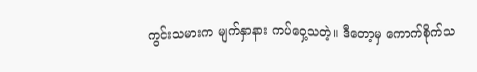ကွင်းသမားက မျက်နှာနား ကပ်ဝှေ့သတဲ့။ ဒီတော့မှ ကောက်စိုက်သ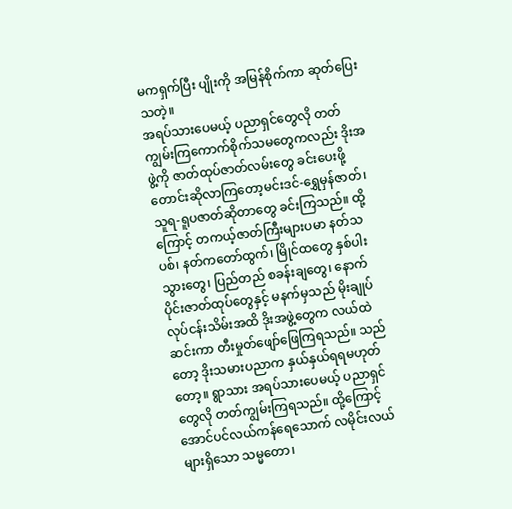မကရှက်ပြီး ပျိုးကို အမြန်စိုက်ကာ ဆုတ်ပြေးသတဲ့။
အရပ်သားပေမယ့် ပညာရှင်တွေလို တတ်ကျွမ်းကြကောက်စိုက်သမတွေကလည်း ဒိုးအဖွဲ့ကို ဇာတ်ထုပ်ဇာတ်လမ်းတွေ ခင်းပေးဖို့ တောင်းဆိုလာကြတော့မင်းဒင်-ရွှေမှန်ဇာတ်၊ သူရ-ရူပဇာတ်ဆိုတာတွေ ခင်းကြသည်။ ထို့ကြောင့် တကယ့်ဇာတ်ကြီးများပမာ နတ်သပစ်၊ နတ်ကတော်ထွက်၊ မြိုင်ထတွေ နှစ်ပါးသွားတွေ၊ ပြည်တည် စခန်းချတွေ၊ နောက်ပိုင်းဇာတ်ထုပ်တွေနှင့် မနက်မှသည် မိုးချုပ်လုပ်ငန်းသိမ်းအထိ ဒိုးအဖွဲ့တွေက လယ်ထဲဆင်းကာ တီးမှုတ်ဖျော်ဖြေကြရသည်။ သည်တော့ ဒိုးသမားပညာက နှယ်နှယ်ရရမဟုတ်တော့။ ရွာသား အရပ်သားပေမယ့် ပညာရှင်တွေလို တတ်ကျွမ်းကြရသည်။ ထို့ကြောင့် အောင်ပင်လယ်ကန်ရေသောက် လမိုင်းလယ်များရှိသော သမ္မတော၊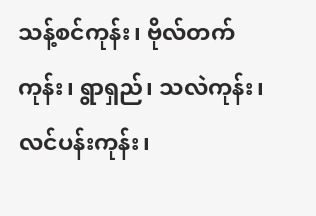သန့်စင်ကုန်း၊ ဗိုလ်တက်ကုန်း၊ ရွာရှည်၊ သလဲကုန်း၊ လင်ပန်းကုန်း၊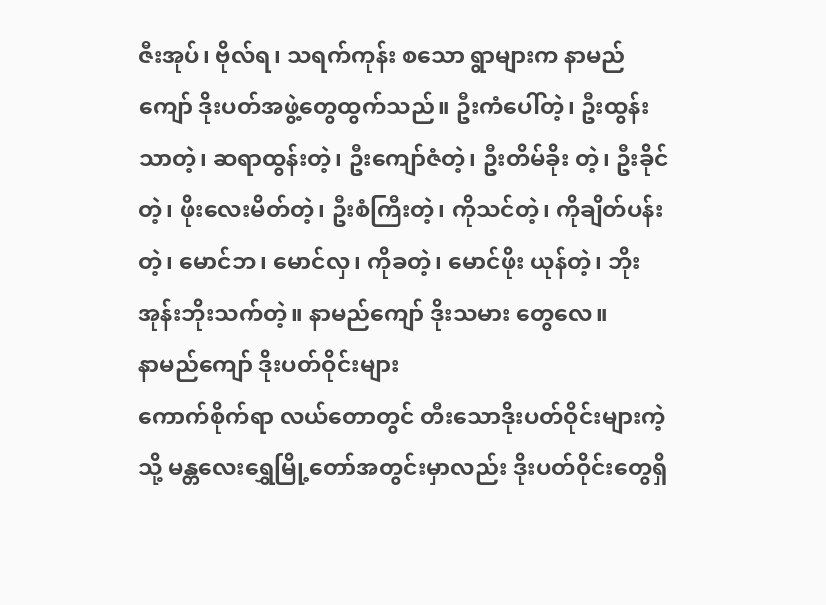ဇီးအုပ်၊ ဗိုလ်ရ၊ သရက်ကုန်း စသော ရွာများက နာမည်ကျော် ဒိုးပတ်အဖွဲ့တွေထွက်သည်။ ဦးကံပေါ်တဲ့၊ ဦးထွန်းသာတဲ့၊ ဆရာထွန်းတဲ့၊ ဦးကျော်ဇံတဲ့၊ ဦးတိမ်ခိုး တဲ့၊ ဦးခိုင်တဲ့၊ ဖိုးလေးမိတ်တဲ့၊ ဦးစံကြီးတဲ့၊ ကိုသင်တဲ့၊ ကိုချိတ်ပန်းတဲ့၊ မောင်ဘ၊ မောင်လှ၊ ကိုခတဲ့၊ မောင်ဖိုး ယုန်တဲ့၊ ဘိုးအုန်းဘိုးသက်တဲ့။ နာမည်ကျော် ဒိုးသမား တွေလေ။
နာမည်ကျော် ဒိုးပတ်ဝိုင်းများ
ကောက်စိုက်ရာ လယ်တောတွင် တီးသောဒိုးပတ်ဝိုင်းများကဲ့သို့ မန္တလေးရွှေမြို့တော်အတွင်းမှာလည်း ဒိုးပတ်ဝိုင်းတွေရှိ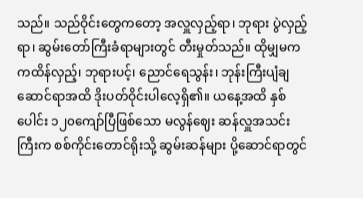သည်။ သည်ဝိုင်းတွေကတော့ အလှူလှည့်ရာ၊ ဘုရား ပွဲလှည့်ရာ၊ ဆွမ်းတော်ကြီးခံရာများတွင် တီးမှုတ်သည်။ ထိုမျှမက ကထိန်လှည့်၊ ဘုရားပင့်၊ ညောင်ရေသွန်း၊ ဘုန်းကြီးပျံချဆောင်ရာအထိ ဒိုးပတ်ဝိုင်းပါလေ့ရှိ၏။ ယနေ့အထိ နှစ်ပေါင်း ၁၂၀ကျော်ပြီဖြစ်သော မလွန်ဈေး ဆန်လှူအသင်းကြီးက စစ်ကိုင်းတောင်ရိုးသို့ ဆွမ်းဆန်များ ပို့ဆောင်ရာတွင်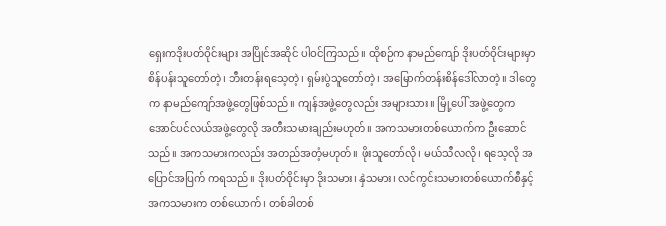ရှေးကဒိုးပတ်ဝိုင်းများ အပြိုင်အဆိုင် ပါဝင်ကြသည်။ ထိုစဉ်က နာမည်ကျော် ဒိုးပတ်ဝိုင်းများမှာ စိန်ပန်းသူတော်တဲ့၊ ဘီးတန်းရသေ့တဲ့၊ ရှမ်းပွဲသူတော်တဲ့၊ အမြောက်တန်းစိန်ဒေါ်လာတဲ့။ ဒါတွေက နာမည်ကျော်အဖွဲ့တွေဖြစ်သည်။ ကျန်အဖွဲ့တွေလည်း အများသား။ မြို့ပေါ် အဖွဲ့တွေက အောင်ပင်လယ်အဖွဲ့တွေလို အတီးသမားချည်းမဟုတ်။ အကသမားတစ်ယောက်က ဦးဆောင်သည်။ အကသမားကလည်း အတည်အတံ့မဟုတ်။ ဖိုးသူတော်လို၊ မယ်သီလလို၊ ရသေ့လို အပြောင်အပြက် ကရသည်။ ဒိုးပတ်ဝိုင်းမှာ ဒိုးသမား၊ နှဲသမား၊ လင်ကွင်းသမားတစ်ယောက်စီနှင့် အကသမားက တစ်ယောက်၊ တစ်ခါတစ်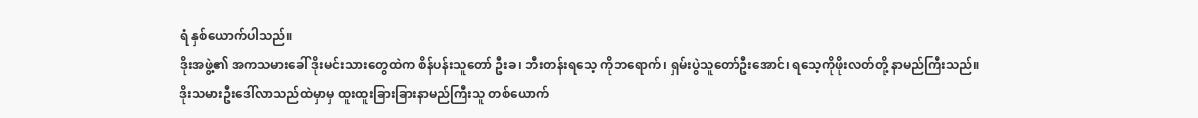ရံ နှစ်ယောက်ပါသည်။
ဒိုးအဖွဲ့၏ အကသမားခေါ် ဒိုးမင်းသားတွေထဲက စိန်ပန်းသူတော် ဦးခ၊ ဘီးတန်းရသေ့ ကိုဘရောက်၊ ရှမ်းပွဲသူတော်ဦးအောင်၊ ရသေ့ကိုဖိုးလတ်တို့ နာမည်ကြီးသည်။
ဒိုးသမားဦးဒေါ်လာသည်ထဲမှာမှ ထူးထူးခြားခြားနာမည်ကြီးသူ တစ်ယောက်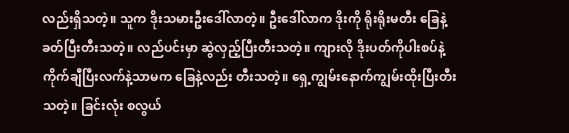လည်းရှိသတဲ့။ သူက ဒိုးသမားဦးဒေါ်လာတဲ့။ ဦးဒေါ်လာက ဒိုးကို ရိုးရိုးမတီး ခြေနဲ့ခတ်ပြီးတီးသတဲ့။ လည်ပင်းမှာ ဆွဲလှည့်ပြီးတီးသတဲ့။ ကျားလို ဒိုးပတ်ကိုပါးစပ်နဲ့ ကိုက်ချီပြီးလက်နဲ့သာမက ခြေနဲ့လည်း တီးသတဲ့။ ရှေ့ကျွမ်းနောက်ကျွမ်းထိုးပြီးတီးသတဲ့။ ခြင်းလုံး စလွယ်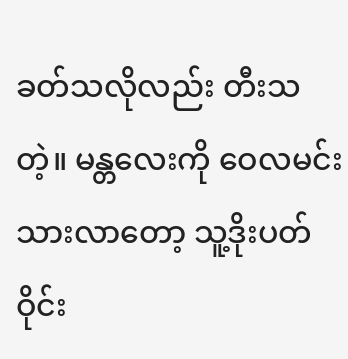ခတ်သလိုလည်း တီးသတဲ့။ မန္တလေးကို ဝေလမင်းသားလာတော့ သူ့ဒိုးပတ်ဝိုင်း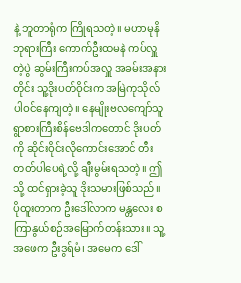နဲ့ ဘူတာရုံက ကြိုရသတဲ့။ မဟာမုနိဘုရားကြီး ကောက်ဦးထမနဲ ကပ်လှူတဲ့ပွဲ ဆွမ်းကြီးကပ်အလှူ အခမ်းအနားတိုင်း သူ့ဒိုးပတ်ဝိုင်းက အမြဲကုသိုလ်ပါဝင်နေကျတဲ့။ နေမျိုးဗလကျော်သူ ရွာစားကြီးစိန်ဗေဒါကတောင် ဒိုးပတ်ကို ဆိုင်းဝိုင်းလိုကောင်းအောင် တီးတတ်ပါပေရဲ့လို့ ချီးမွမ်းရသတဲ့။ ဤသို့ ထင်ရှားခဲ့သူ ဒိုးသမားဖြစ်သည်။
ပိုထူးတာက ဦးဒေါ်လာက မန္တလေး စကြာနွယ်စဉ်အမြောက်တန်းသား။ သူ့အဖေက ဦးဒွရ်မံ၊ အမေက ဒေါ်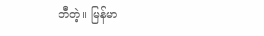ဘီတဲ့။ မြန်မာ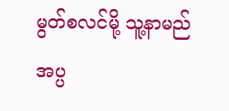မွတ်စလင်မို့ သူ့နာမည် အပ္ပ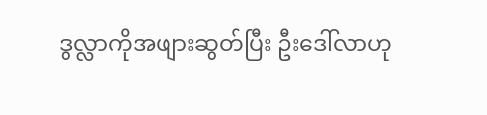ဒွလ္လာကိုအဖျားဆွတ်ပြီး ဦးဒေါ်လာဟု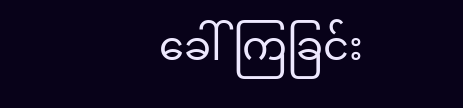ခေါ်ကြခြင်း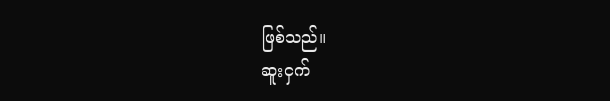ဖြစ်သည်။
ဆူးငှက်